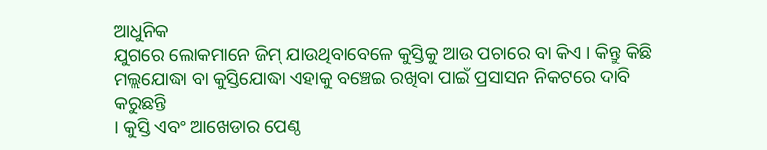ଆଧୁନିକ
ଯୁଗରେ ଲୋକମାନେ ଜିମ୍ ଯାଉଥିବାବେଳେ କୁସ୍ତିକୁ ଆଉ ପଚାରେ ବା କିଏ । କିନ୍ତୁ କିଛି
ମଲ୍ଲଯୋଦ୍ଧା ବା କୁସ୍ତିଯୋଦ୍ଧା ଏହାକୁ ବଞ୍ଚେଇ ରଖିବା ପାଇଁ ପ୍ରସାସନ ନିକଟରେ ଦାବି କରୁଛନ୍ତି
। କୁସ୍ତି ଏବଂ ଆଖେଡାର ପେଣ୍ଠ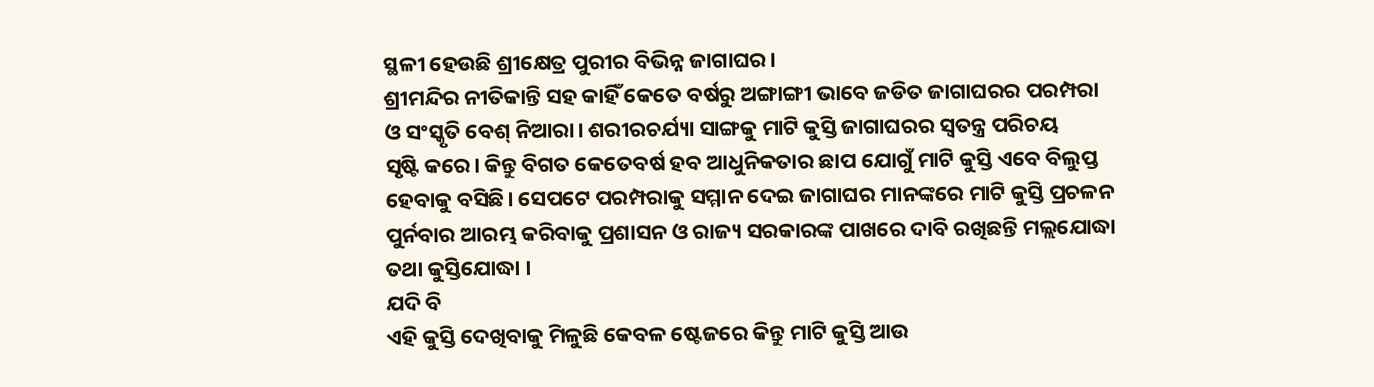ସ୍ଥଳୀ ହେଉଛି ଶ୍ରୀକ୍ଷେତ୍ର ପୁରୀର ବିଭିନ୍ନ ଜାଗାଘର।
ଶ୍ରୀମନ୍ଦିର ନୀତିକାନ୍ତି ସହ କାହିଁ କେତେ ବର୍ଷରୁ ଅଙ୍ଗାଙ୍ଗୀ ଭାବେ ଜଡିତ ଜାଗାଘରର ପରମ୍ପରା
ଓ ସଂସ୍କୃତି ବେଶ୍ ନିଆରା। ଶରୀରଚର୍ଯ୍ୟା ସାଙ୍ଗକୁ ମାଟି କୁସ୍ତି ଜାଗାଘରର ସ୍ୱତନ୍ତ୍ର ପରିଚୟ
ସୃଷ୍ଟି କରେ। କିନ୍ତୁ ବିଗତ କେତେବର୍ଷ ହବ ଆଧୁନିକତାର ଛାପ ଯୋଗୁଁ ମାଟି କୁସ୍ତି ଏବେ ବିଲୁପ୍ତ
ହେବାକୁ ବସିଛି। ସେପଟେ ପରମ୍ପରାକୁ ସମ୍ମାନ ଦେଇ ଜାଗାଘର ମାନଙ୍କରେ ମାଟି କୁସ୍ତି ପ୍ରଚଳନ
ପୁର୍ନବାର ଆରମ୍ଭ କରିବାକୁ ପ୍ରଶାସନ ଓ ରାଜ୍ୟ ସରକାରଙ୍କ ପାଖରେ ଦାବି ରଖିଛନ୍ତି ମଲ୍ଲଯୋଦ୍ଧା
ତଥା କୁସ୍ତିଯୋଦ୍ଧା ।
ଯଦି ବି
ଏହି କୁସ୍ତି ଦେଖିବାକୁ ମିଳୁଛି କେବଳ ଷ୍ଟେଜରେ କିନ୍ତୁ ମାଟି କୁସ୍ତି ଆଉ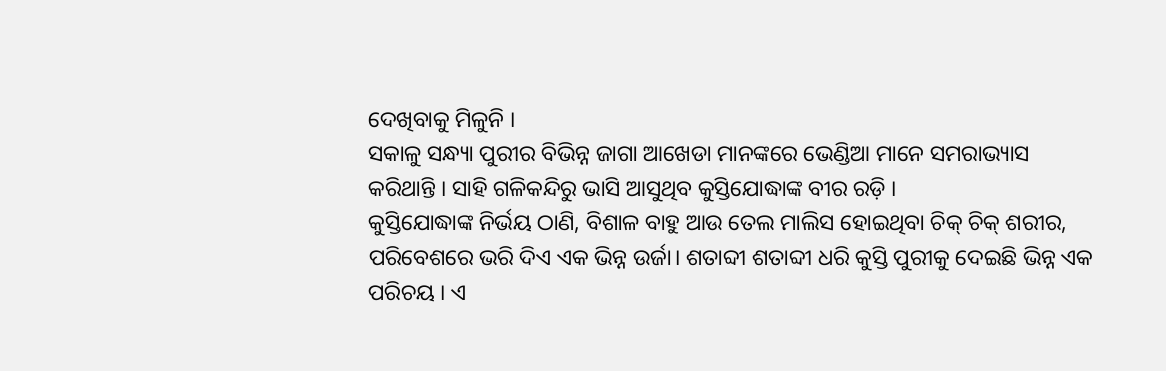ଦେଖିବାକୁ ମିଳୁନି ।
ସକାଳୁ ସନ୍ଧ୍ୟା ପୁରୀର ବିଭିନ୍ନ ଜାଗା ଆଖେଡା ମାନଙ୍କରେ ଭେଣ୍ଡିଆ ମାନେ ସମରାଭ୍ୟାସ
କରିଥାନ୍ତି । ସାହି ଗଳିକନ୍ଦିରୁ ଭାସି ଆସୁଥିବ କୁସ୍ତିଯୋଦ୍ଧାଙ୍କ ବୀର ରଡ଼ି ।
କୁସ୍ତିଯୋଦ୍ଧାଙ୍କ ନିର୍ଭୟ ଠାଣି, ବିଶାଳ ବାହୁ ଆଉ ତେଲ ମାଲିସ ହୋଇଥିବା ଚିକ୍ ଚିକ୍ ଶରୀର,
ପରିବେଶରେ ଭରି ଦିଏ ଏକ ଭିନ୍ନ ଉର୍ଜା। ଶତାବ୍ଦୀ ଶତାବ୍ଦୀ ଧରି କୁସ୍ତି ପୁରୀକୁ ଦେଇଛି ଭିନ୍ନ ଏକ
ପରିଚୟ । ଏ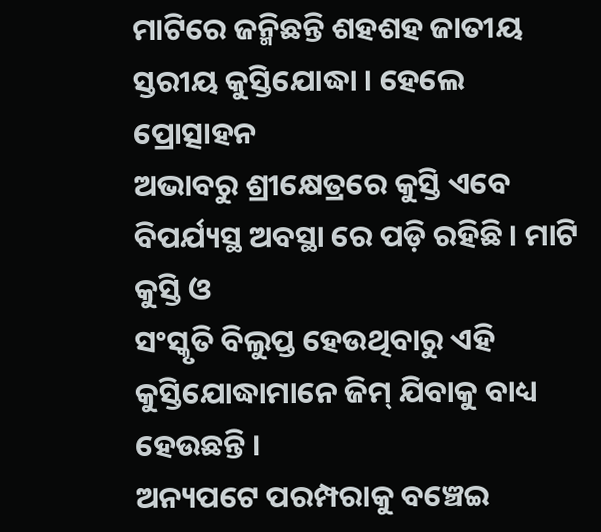ମାଟିରେ ଜନ୍ମିଛନ୍ତି ଶହଶହ ଜାତୀୟ ସ୍ତରୀୟ କୁସ୍ତିଯୋଦ୍ଧା । ହେଲେ ପ୍ରୋତ୍ସାହନ
ଅଭାବରୁ ଶ୍ରୀକ୍ଷେତ୍ରରେ କୁସ୍ତି ଏବେ ବିପର୍ଯ୍ୟସ୍ଥ ଅବସ୍ଥା ରେ ପଡ଼ି ରହିଛି । ମାଟି କୁସ୍ତି ଓ
ସଂସ୍କୃତି ବିଲୁପ୍ତ ହେଉଥିବାରୁ ଏହି କୁସ୍ତିଯୋଦ୍ଧାମାନେ ଜିମ୍ ଯିବାକୁ ବାଧ୍ୟ ହେଉଛନ୍ତି ।
ଅନ୍ୟପଟେ ପରମ୍ପରାକୁ ବଞ୍ଚେଇ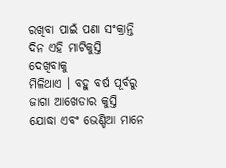ରଖିବା ପାଇଁ ପଣା ସଂକ୍ରାନ୍ତି ଦିନ ଏହି ମାଟିକୁସ୍ତି ଦେଖିବାକୁ
ମିଳିଥାଏ । ବହୁ ବର୍ଷ ପୂର୍ବରୁ ଜାଗା ଆଖେଡାର କୁସ୍ତି ଯୋଦ୍ଧା ଏବଂ ଭେଣ୍ଡିଆ ମାନେ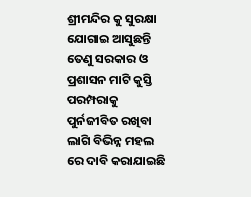ଶ୍ରୀମନ୍ଦିର କୁ ସୁରକ୍ଷା ଯୋଗାଇ ଆସୁଛନ୍ତି ତେଣୁ ସରକାର ଓ ପ୍ରଶାସନ ମାଟି କୁସ୍ତି ପରମ୍ପରାକୁ
ପୁର୍ନଜୀବିତ ରଖିବା ଲାଗି ବିଭିନ୍ନ ମହଲ ରେ ଦାବି କରାଯାଇଛି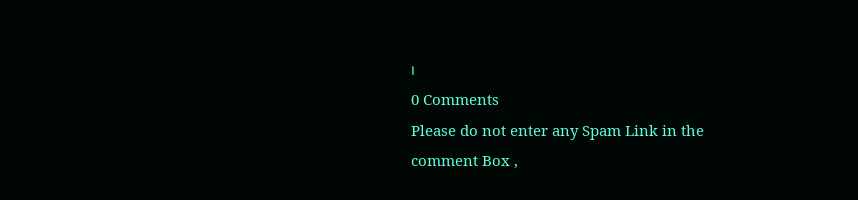।
0 Comments
Please do not enter any Spam Link in the comment Box ,